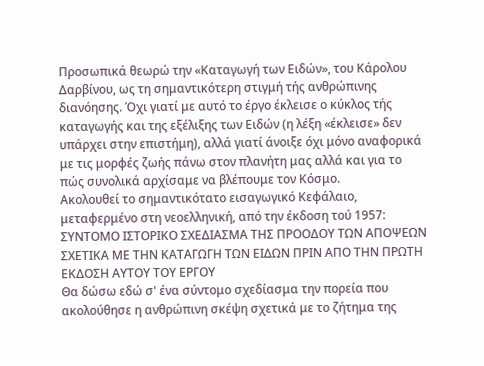Προσωπικά θεωρώ την «Καταγωγή των Ειδών», του Κάρολου Δαρβίνου, ως τη σημαντικότερη στιγμή τής ανθρώπινης διανόησης. Όχι γιατί με αυτό το έργο έκλεισε ο κύκλος τής καταγωγής και της εξέλιξης των Ειδών (η λέξη «έκλεισε» δεν υπάρχει στην επιστήμη), αλλά γιατί άνοιξε όχι μόνο αναφορικά με τις μορφές ζωής πάνω στον πλανήτη μας αλλά και για το πώς συνολικά αρχίσαμε να βλέπουμε τον Κόσμο.
Ακολουθεί το σημαντικότατο εισαγωγικό Κεφάλαιο, μεταφερμένο στη νεοελληνική, από την έκδοση τού 1957:
ΣΥΝΤΟΜΟ ΙΣΤΟΡΙΚΟ ΣΧΕΔΙΑΣΜΑ ΤΗΣ ΠΡΟΟΔΟΥ ΤΩΝ ΑΠΟΨΕΩΝ ΣΧΕΤΙΚΑ ΜΕ ΤΗΝ ΚΑΤΑΓΩΓΗ ΤΩΝ ΕΙΔΩΝ ΠΡΙΝ ΑΠΟ ΤΗΝ ΠΡΩΤΗ ΕΚΔΟΣΗ ΑΥΤΟΥ ΤΟΥ ΕΡΓΟΥ
Θα δώσω εδώ σ' ένα σύντομο σχεδίασμα την πορεία που ακολούθησε η ανθρώπινη σκέψη σχετικά με το ζήτημα της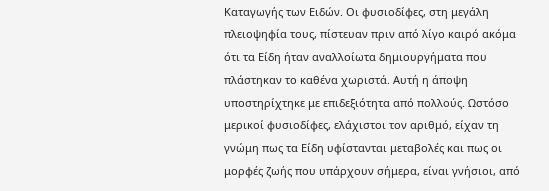Καταγωγής των Ειδών. Οι φυσιοδίφες, στη μεγάλη πλειοψηφία τους, πίστευαν πριν από λίγο καιρό ακόμα ότι τα Είδη ήταν αναλλοίωτα δημιουργήματα που πλάστηκαν το καθένα χωριστά. Αυτή η άποψη υποστηρίχτηκε με επιδεξιότητα από πολλούς. Ωστόσο μερικοί φυσιοδίφες, ελάχιστοι τον αριθμό, είχαν τη γνώμη πως τα Είδη υφίστανται μεταβολές και πως οι μορφές ζωής που υπάρχουν σήμερα, είναι γνήσιοι, από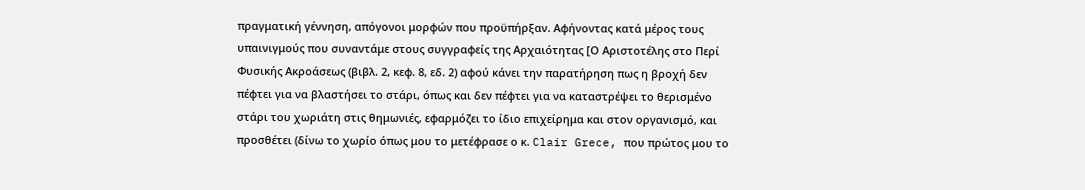πραγματική γέννηση, απόγονοι μορφών που προϋπήρξαν. Αφήνοντας κατά μέρος τους υπαινιγμούς που συναντάμε στους συγγραφείς της Αρχαιότητας [Ο Αριστοτέλης στο Περί Φυσικής Ακροάσεως (βιβλ. 2, κεφ. 8, εδ. 2) αφού κάνει την παρατήρηση πως η βροχή δεν πέφτει για να βλαστήσει το στάρι, όπως και δεν πέφτει για να καταστρέψει το θερισμένο στάρι του χωριάτη στις θημωνιές, εφαρμόζει το ίδιο επιχείρημα και στον οργανισμό, και προσθέτει (δίνω το χωρίο όπως μου το μετέφρασε ο κ. Clair Grece, που πρώτος μου το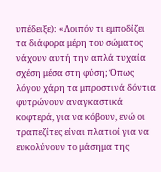υπέδειξε): «Λοιπόν τι εμποδίζει τα διάφορα μέρη του σώματος νάχουν αυτή την απλά τυχαία σχέση μέσα στη φύση; Όπως λόγου χάρη τα μπροστινά δόντια φυτρώνουν αναγκαστικά κοφτερά, για να κόβουν, ενώ οι τραπεζίτες είναι πλατιοί για να ευκολύνουν το μάσημα της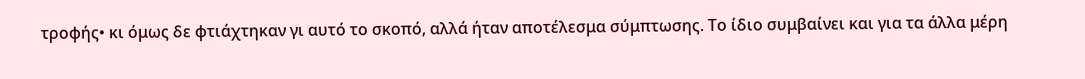τροφής• κι όμως δε φτιάχτηκαν γι αυτό το σκοπό, αλλά ήταν αποτέλεσμα σύμπτωσης. Το ίδιο συμβαίνει και για τα άλλα μέρη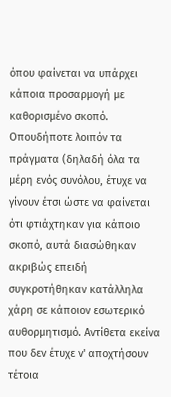όπου φαίνεται να υπάρχει κάποια προσαρμογή με καθορισμένο σκοπό. Οπουδήποτε λοιπόν τα πράγματα (δηλαδή όλα τα μέρη ενός συνόλου, έτυχε να γίνουν έτσι ώστε να φαίνεται ότι φτιάχτηκαν για κάποιο σκοπό, αυτά διασώθηκαν ακριβώς επειδή συγκροτήθηκαν κατάλληλα χάρη σε κάποιον εσωτερικό αυθορμητισμό. Αντίθετα εκείνα που δεν έτυχε ν' αποχτήσουν τέτοια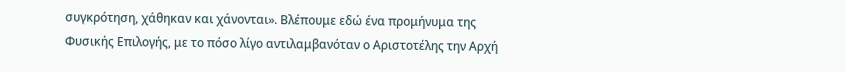συγκρότηση, χάθηκαν και χάνονται». Βλέπουμε εδώ ένα προμήνυμα της Φυσικής Επιλογής, με το πόσο λίγο αντιλαμβανόταν ο Αριστοτέλης την Αρχή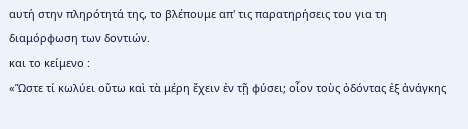αυτή στην πληρότητά της, το βλέπουμε απ' τις παρατηρήσεις του για τη διαμόρφωση των δοντιών.
και το κείμενο :
«Ὥστε τί κωλύει οὕτω καὶ τὰ μέρη ἔχειν ἐν τῇ φύσει; οἷον τοὺς ὀδόντας ἐξ ἀνάγκης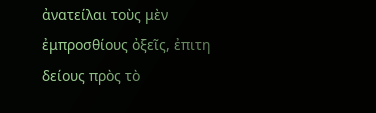ἀνατείλαι τοὺς μὲν ἐμπροσθίους ὀξεῖς, ἐπιτη δείους πρὸς τὸ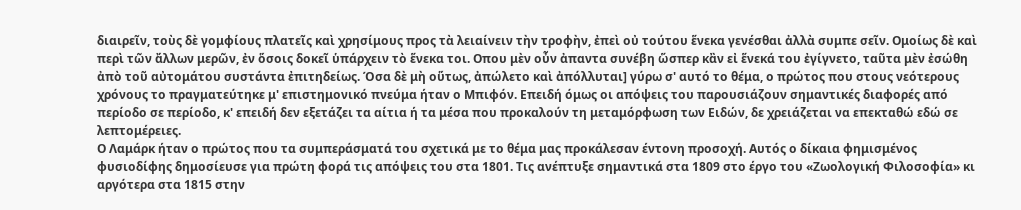διαιρεῖν, τοὺς δὲ γομφίους πλατεῖς καὶ χρησίμους προς τὰ λειαίνειν τὴν τροφὴν, ἐπεὶ οὐ τούτου ἕνεκα γενέσθαι ἀλλὰ συμπε σεῖν. Ομοίως δὲ καὶ περὶ τῶν ἄλλων μερῶν, ἐν ὅσοις δοκεῖ ὑπάρχειν τὸ ἕνεκα τοι. Οπου μὲν οὖν ἀπαντα συνέβη ὥσπερ κἂν εἰ ἕνεκά του ἐγίγνετο, ταῦτα μὲν ἐσώθη ἀπὸ τοῦ αὐτομάτου συστάντα ἐπιτηδείως. Όσα δὲ μὴ οὕτως, ἀπώλετο καὶ ἀπόλλυται] γύρω σ' αυτό το θέμα, ο πρώτος που στους νεότερους χρόνους το πραγματεύτηκε μ' επιστημονικό πνεύμα ήταν ο Μπιφόν. Επειδή όμως οι απόψεις του παρουσιάζουν σημαντικές διαφορές από περίοδο σε περίοδο, κ' επειδή δεν εξετάζει τα αίτια ή τα μέσα που προκαλούν τη μεταμόρφωση των Ειδών, δε χρειάζεται να επεκταθώ εδώ σε λεπτομέρειες.
Ο Λαμάρκ ήταν ο πρώτος που τα συμπεράσματά του σχετικά με το θέμα μας προκάλεσαν έντονη προσοχή. Αυτός ο δίκαια φημισμένος φυσιοδίφης δημοσίευσε για πρώτη φορά τις απόψεις του στα 1801. Τις ανέπτυξε σημαντικά στα 1809 στο έργο του «Ζωολογική Φιλοσοφία» κι αργότερα στα 1815 στην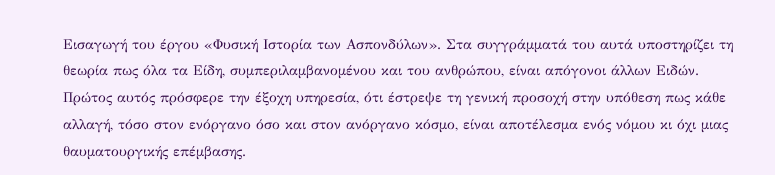Εισαγωγή του έργου «Φυσική Ιστορία των Ασπονδύλων». Στα συγγράμματά του αυτά υποστηρίζει τη θεωρία πως όλα τα Είδη, συμπεριλαμβανομένου και του ανθρώπου, είναι απόγονοι άλλων Ειδών. Πρώτος αυτός πρόσφερε την έξοχη υπηρεσία, ότι έστρεψε τη γενική προσοχή στην υπόθεση πως κάθε αλλαγή, τόσο στον ενόργανο όσο και στον ανόργανο κόσμο, είναι αποτέλεσμα ενός νόμου κι όχι μιας θαυματουργικής επέμβασης.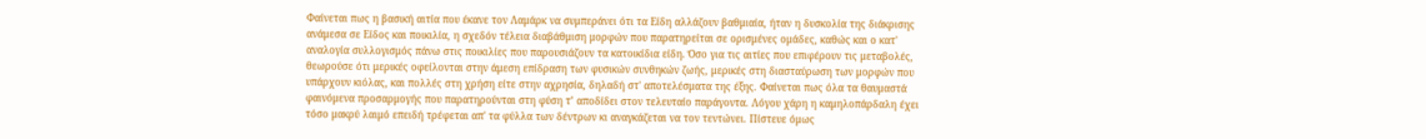Φαίνεται πως η βασική αιτία που έκανε τον Λαμάρκ να συμπεράνει ότι τα Είδη αλλάζουν βαθμιαία, ήταν η δυσκολία της διάκρισης ανάμεσα σε Είδος και ποικιλία, η σχεδόν τέλεια διαβάθμιση μορφών που παρατηρείται σε ορισμένες ομάδες, καθώς και ο κατ' αναλογία συλλογισμός πάνω στις ποικιλίες που παρουσιάζουν τα κατοικίδια είδη. Όσο για τις αιτίες που επιφέρουν τις μεταβολές, θεωρούσε ότι μερικές οφείλονται στην άμεση επίδραση των φυσικών συνθηκών ζωής, μερικές στη διασταύρωση των μορφών που υπάρχουν κιόλας, και πολλές στη χρήση είτε στην αχρησία, δηλαδή στ' αποτελέσματα της έξης. Φαίνεται πως όλα τα θαυμαστά φαινόμενα προσαρμογής που παρατηρούνται στη φύση τ’ αποδίδει στον τελευταίο παράγοντα. Λόγου χάρη η καμηλοπάρδαλη έχει τόσο μακρύ λαιμό επειδή τρέφεται απ' τα φύλλα των δέντρων κι αναγκάζεται να τον τεντώνει. Πίστευε όμως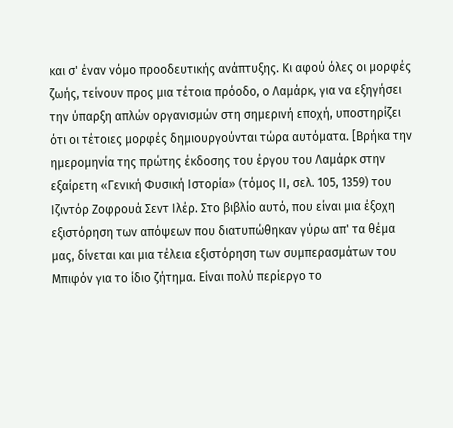και σ' έναν νόμο προοδευτικής ανάπτυξης. Κι αφού όλες οι μορφές ζωής, τείνουν προς μια τέτοια πρόοδο, ο Λαμάρκ, για να εξηγήσει την ύπαρξη απλών οργανισμών στη σημερινή εποχή, υποστηρίζει ότι οι τέτοιες μορφές δημιουργούνται τώρα αυτόματα. [Βρήκα την ημερομηνία της πρώτης έκδοσης του έργου του Λαμάρκ στην εξαίρετη «Γενική Φυσική Ιστορία» (τόμος ΙΙ, σελ. 105, 1359) του Ιζιντόρ Ζοφρουά Σεντ Ιλέρ. Στο βιβλίο αυτό, που είναι μια έξοχη εξιστόρηση των απόψεων που διατυπώθηκαν γύρω απ' τα θέμα μας, δίνεται και μια τέλεια εξιστόρηση των συμπερασμάτων του Μπιφόν για το ίδιο ζήτημα. Είναι πολύ περίεργο το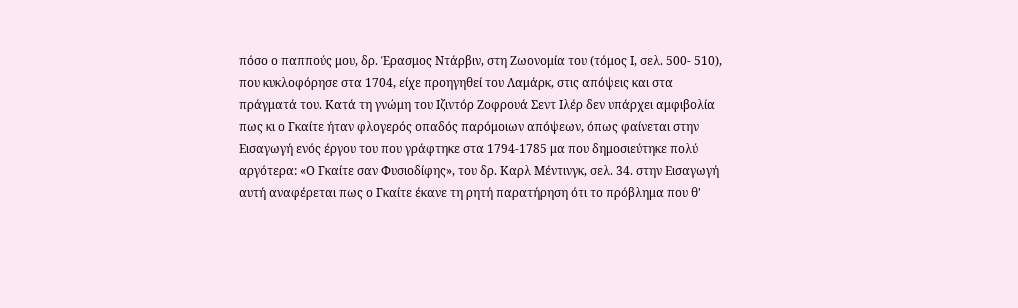πόσο ο παππούς μου, δρ. Έρασμος Ντάρβιν, στη Ζωονομία του (τόμος Ι, σελ. 500- 510), που κυκλοφόρησε στα 1704, είχε προηγηθεί του Λαμάρκ, στις απόψεις και στα πράγματά του. Κατά τη γνώμη του Ιζιντόρ Ζοφρουά Σεντ Ιλέρ δεν υπάρχει αμφιβολία πως κι ο Γκαίτε ήταν φλογερός οπαδός παρόμοιων απόψεων, όπως φαίνεται στην Εισαγωγή ενός έργου του που γράφτηκε στα 1794-1785 μα που δημοσιεύτηκε πολύ αργότερα: «Ο Γκαίτε σαν Φυσιοδίφης», του δρ. Καρλ Μέντινγκ, σελ. 34. στην Εισαγωγή αυτή αναφέρεται πως ο Γκαίτε έκανε τη ρητή παρατήρηση ότι το πρόβλημα που θ'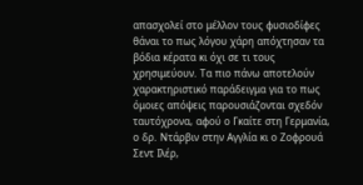απασχολεί στο μέλλον τους φυσιοδίφες θάναι το πως λόγου χάρη απόχτησαν τα βόδια κέρατα κι όχι σε τι τους χρησιμεύουν. Τα πιο πάνω αποτελούν χαρακτηριστικό παράδειγμα για το πως όμοιες απόψεις παρουσιάζονται σχεδόν ταυτόχρονα, αφού ο Γκαίτε στη Γερμανία, ο δρ. Ντάρβιν στην Αγγλία κι ο Ζοφρουά Σεντ Ιλέρ,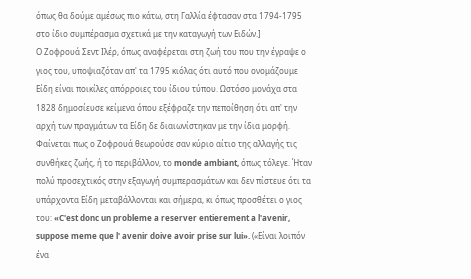όπως θα δούμε αμέσως πιο κάτω, στη Γαλλία έφτασαν στα 1794-1795 στο ίδιο συμπέρασμα σχετικά με την καταγωγή των Ειδών.]
Ο Ζοφρουά Σεντ Ιλέρ, όπως αναφέρεται στη ζωή του που την έγραψε ο γιος του, υποψιαζόταν απ' τα 1795 κιόλας ότι αυτό που ονομάζουμε Είδη είναι ποικίλες απόρροιες του ίδιου τύπου. Ωστόσο μονάχα στα 1828 δημοσίευσε κείμενα όπου εξέφραζε την πεποίθηση ότι απ' την αρχή των πραγμάτων τα Είδη δε διαιωνίστηκαν με την ίδια μορφή. Φαίνεται πως ο Ζοφρουά θεωρούσε σαν κύριο αίτιο της αλλαγής τις συνθήκες ζωής, ή το περιβάλλον, το monde ambiant, όπως τόλεγε. Ήταν πολύ προσεχτικός στην εξαγωγή συμπερασμάτων και δεν πίστευε ότι τα υπάρχοντα Είδη μεταβάλλονται και σήμερα, κι όπως προσθέτει ο γιος του: «C'est donc un probleme a reserver entierement a l'avenir, suppose meme que l' avenir doive avoir prise sur lui». («Είναι λοιπόν ένα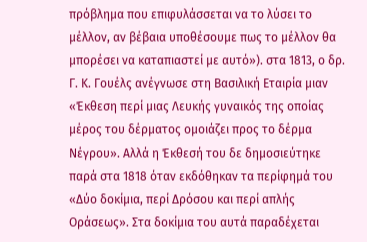πρόβλημα που επιφυλάσσεται να το λύσει το μέλλον, αν βέβαια υποθέσουμε πως το μέλλον θα μπορέσει να καταπιαστεί με αυτό»). στα 1813, ο δρ. Γ. Κ. Γουέλς ανέγνωσε στη Βασιλική Εταιρία μιαν «Έκθεση περί μιας Λευκής γυναικός της οποίας μέρος του δέρματος ομοιάζει προς το δέρμα Νέγρου». Αλλά η Έκθεσή του δε δημοσιεύτηκε παρά στα 1818 όταν εκδόθηκαν τα περίφημά του «Δύο δοκίμια, περί Δρόσου και περί απλής Οράσεως». Στα δοκίμια του αυτά παραδέχεται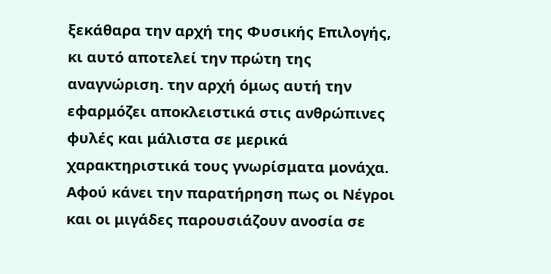ξεκάθαρα την αρχή της Φυσικής Επιλογής, κι αυτό αποτελεί την πρώτη της αναγνώριση. την αρχή όμως αυτή την εφαρμόζει αποκλειστικά στις ανθρώπινες φυλές και μάλιστα σε μερικά χαρακτηριστικά τους γνωρίσματα μονάχα. Αφού κάνει την παρατήρηση πως οι Νέγροι και οι μιγάδες παρουσιάζουν ανοσία σε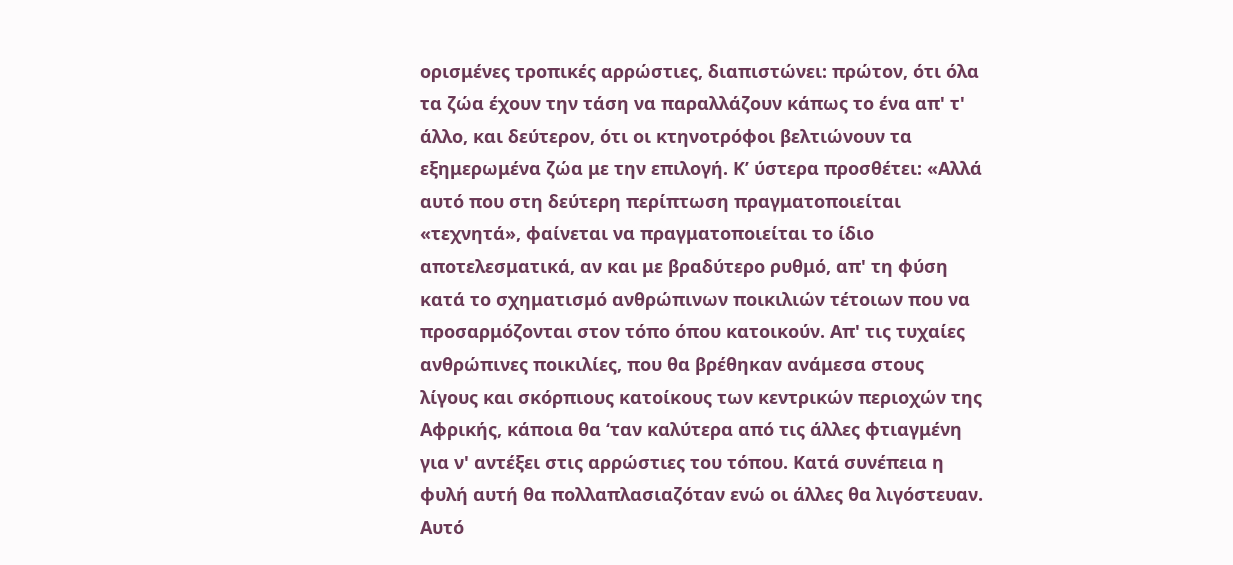ορισμένες τροπικές αρρώστιες, διαπιστώνει: πρώτον, ότι όλα τα ζώα έχουν την τάση να παραλλάζουν κάπως το ένα απ' τ' άλλο, και δεύτερον, ότι οι κτηνοτρόφοι βελτιώνουν τα εξημερωμένα ζώα με την επιλογή. Κ’ ύστερα προσθέτει: «Αλλά αυτό που στη δεύτερη περίπτωση πραγματοποιείται «τεχνητά», φαίνεται να πραγματοποιείται το ίδιο αποτελεσματικά, αν και με βραδύτερο ρυθμό, απ' τη φύση κατά το σχηματισμό ανθρώπινων ποικιλιών τέτοιων που να προσαρμόζονται στον τόπο όπου κατοικούν. Απ' τις τυχαίες ανθρώπινες ποικιλίες, που θα βρέθηκαν ανάμεσα στους λίγους και σκόρπιους κατοίκους των κεντρικών περιοχών της Αφρικής, κάποια θα ‘ταν καλύτερα από τις άλλες φτιαγμένη για ν' αντέξει στις αρρώστιες του τόπου. Κατά συνέπεια η φυλή αυτή θα πολλαπλασιαζόταν ενώ οι άλλες θα λιγόστευαν. Αυτό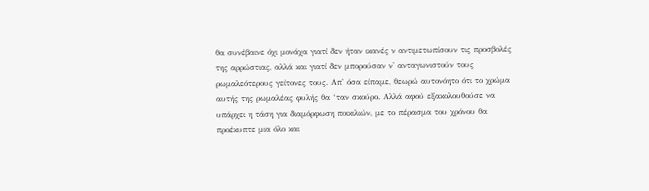θα συνέβαινε όχι μονάχα γιατί δεν ήταν ικανές ν αντιμετωπίσουν τις προσβολές της αρρώστιας, αλλά και γιατί δεν μπορούσαν ν' ανταγωνιστούν τους ρωμαλεότερους γείτονες τους. Απ' όσα είπαμε, θεωρώ αυτονόητο ότι το χρώμα αυτής της ρωμαλέας φυλής θα ‘ταν σκούρο. Αλλά αφού εξακολουθούσε να υπάρχει η τάση για διαμόρφωση ποικιλιών, με το πέρασμα του χρόνου θα προέκυπτε μια όλο και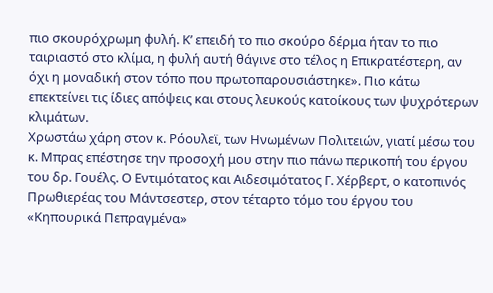πιο σκουρόχρωμη φυλή. Κ’ επειδή το πιο σκούρο δέρμα ήταν το πιο ταιριαστό στο κλίμα, η φυλή αυτή θάγινε στο τέλος η Επικρατέστερη, αν όχι η μοναδική στον τόπο που πρωτοπαρουσιάστηκε». Πιο κάτω επεκτείνει τις ίδιες απόψεις και στους λευκούς κατοίκους των ψυχρότερων κλιμάτων.
Χρωστάω χάρη στον κ. Ρόουλεϊ, των Ηνωμένων Πολιτειών, γιατί μέσω του κ. Μπρας επέστησε την προσοχή μου στην πιο πάνω περικοπή του έργου του δρ. Γουέλς. Ο Εντιμότατος και Αιδεσιμότατος Γ. Χέρβερτ, ο κατοπινός Πρωθιερέας του Μάντσεστερ, στον τέταρτο τόμο του έργου του «Κηπουρικά Πεπραγμένα»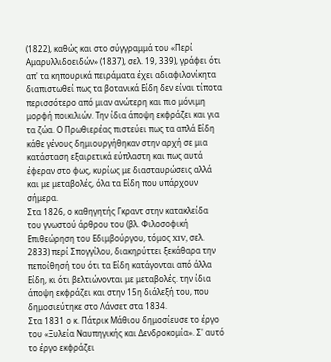(1822), καθώς και στο σύγγραμμά του «Περί Αμαρυλλιδοειδών» (1837), σελ. 19, 339), γράφει ότι απ' τα κηπουρικά πειράματα έχει αδιαφιλονίκητα διαπιστωθεί πως τα βοτανικά Είδη δεν είναι τίποτα περισσότερο από μιαν ανώτερη και πιο μόνιμη μορφή ποικιλιών. Την ίδια άποψη εκφράζει και για τα ζώα. Ο Πρωθιερέας πιστεύει πως τα απλά Είδη κάθε γένους δημιουργήθηκαν στην αρχή σε μια κατάσταση εξαιρετικά εύπλαστη και πως αυτά έφεραν στο φως, κυρίως με διασταυρώσεις αλλά και με μεταβολές, όλα τα Είδη που υπάρχουν σήμερα.
Στα 1826, ο καθηγητής Γκραντ στην κατακλείδα του γνωστού άρθρου του (βλ. Φιλοσοφική Επιθεώρηση του Εδιμβούργου, τόμος XIV, σελ. 2833) περί Σπογγίλου, διακηρύττει ξεκάθαρα την πεποίθησή του ότι τα Είδη κατάγονται από άλλα Είδη, κι ότι βελτιώνονται με μεταβολές. την ίδια άποψη εκφράζει και στην 15η διάλεξή του, που δημοσιεύτηκε στο Λάνσετ στα 1834.
Στα 1831 ο κ. Πάτρικ Μάθιου δημοσίευσε το έργο του «Ξυλεία Ναυπηγικής και Δενδροκομία». Σ' αυτό το έργο εκφράζει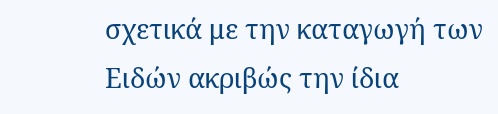σχετικά με την καταγωγή των Ειδών ακριβώς την ίδια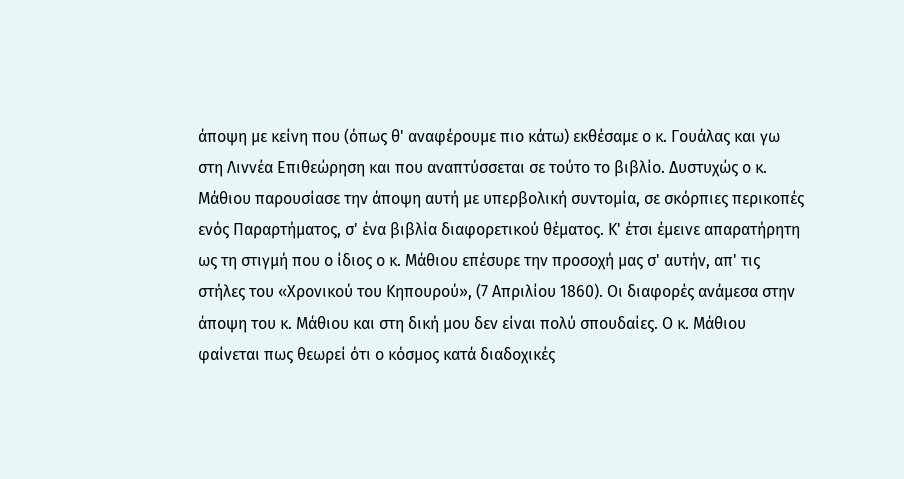άποψη με κείνη που (όπως θ' αναφέρουμε πιο κάτω) εκθέσαμε ο κ. Γουάλας και γω στη Λιννέα Επιθεώρηση και που αναπτύσσεται σε τούτο το βιβλίο. Δυστυχώς ο κ. Μάθιου παρουσίασε την άποψη αυτή με υπερβολική συντομία, σε σκόρπιες περικοπές ενός Παραρτήματος, σ' ένα βιβλία διαφορετικού θέματος. Κ' έτσι έμεινε απαρατήρητη ως τη στιγμή που ο ίδιος ο κ. Μάθιου επέσυρε την προσοχή μας σ' αυτήν, απ' τις στήλες του «Χρονικού του Κηπουρού», (7 Απριλίου 1860). Οι διαφορές ανάμεσα στην άποψη του κ. Μάθιου και στη δική μου δεν είναι πολύ σπουδαίες. Ο κ. Μάθιου φαίνεται πως θεωρεί ότι ο κόσμος κατά διαδοχικές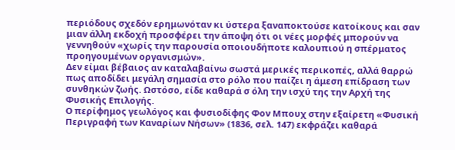περιόδους σχεδόν ερημωνόταν κι ύστερα ξαναποκτούσε κατοίκους και σαν μιαν άλλη εκδοχή προσφέρει την άποψη ότι οι νέες μορφές μπορούν να γεννηθούν «χωρίς την παρουσία οποιουδήποτε καλουπιού η σπέρματος προηγουμένων οργανισμών».
Δεν είμαι βέβαιος αν καταλαβαίνω σωστά μερικές περικοπές, αλλά θαρρώ πως αποδίδει μεγάλη σημασία στο ρόλο που παίζει η άμεση επίδραση των συνθηκών ζωής. Ωστόσο, είδε καθαρά σ όλη την ισχύ της την Αρχή της Φυσικής Επιλογής.
Ο περίφημος γεωλόγος και φυσιοδίφης Φον Μπουχ στην εξαίρετη «Φυσική Περιγραφή των Καναρίων Νήσων» (1836, σελ. 147) εκφράζει καθαρά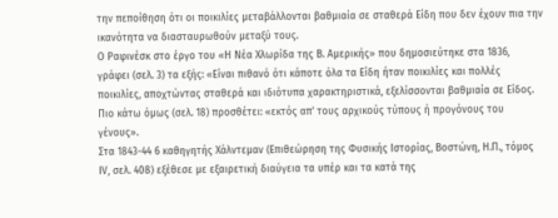την πεποίθηση ότι οι ποικιλίες μεταβάλλονται βαθμιαία σε σταθερά Είδη που δεν έχουν πια την ικανότητα να διασταυρωθούν μεταξύ τους.
Ο Ραφινέσκ στο έργο του «Η Νέα Χλωρίδα της Β. Αμερικής» που δημοσιεύτηκε στα 1836, γράφει (σελ. 3) τα εξής: «Είναι πιθανό ότι κάποτε όλα τα Είδη ήταν ποικιλίες και πολλές ποικιλίες, αποχτώντας σταθερά και ιδιότυπα χαρακτηριστικά, εξελίσσονται βαθμιαία σε Είδος. Πιο κάτω όμως (σελ. 18) προσθέτει: «εκτός απ' τους αρχικούς τύπους ή προγόνους του γένους».
Στα 1843-44 6 καθηγητής Χάλντεμαν (Επιθεώρηση της Φυσικής Ιστορίας, Βοστώνη, Η.Π., τόμος ΙV, σελ. 408) εξέθεσε με εξαιρετική διαύγεια τα υπέρ και τα κατά της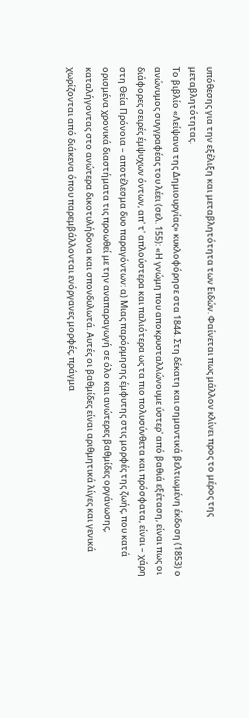υπόθεσης για την εξέλιξη και μεταβλητότητα των Ειδών. Φαίνεται πως μάλλον κλίνει προς το μέρος της μεταβλητότητας.
Το βιβλίο «Λείψανα της Δημιουργίας» κυκλοφόρησε στα 1844. Στη δέκατη και σημαντικά βελτιωμένη έκδοση (1853) ο ανώνυμος συγγραφέας του λέει (σελ. 155): «Η γνώμη που αποκρυσταλλώνουμε ύστερ' από βαθιά εξέταση, είναι πως οι διάφορες σειρές έμψυχων όντων, απ' τ' απλούστερα και παλιότερα ως τα πιο πολυσύνθετα και πρόσφατα, είναι – χάρη στη Θεία Πρόνοια – αποτέλεσμα δυο παραγόντων: α) Μιας παρόρμησης έμφυτης στις μορφές της ζωής, που κατά ορισμένα χρονικά διαστήματα τις προωθεί με την αναπαραγωγή σε όλο και ανώτερες βαθμίδες οργάνωσης, καταλήγοντας στο ανώτερα δικοτυλήδονα και σπονδυλωτά. Αυτές οι βαθμίδες είναι αριθμητικά λίγες και γενικά χωρίζονται από διάκενα όπου παρεμβάλλονται ενόργανες μορφές, πράγμα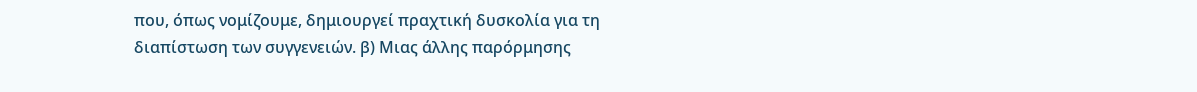που, όπως νομίζουμε, δημιουργεί πραχτική δυσκολία για τη διαπίστωση των συγγενειών. β) Μιας άλλης παρόρμησης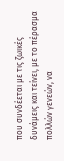που συνδέεται με τις ζωικές δυνάμεις και τείνει, με το πέρασμα πολλών γενεών, να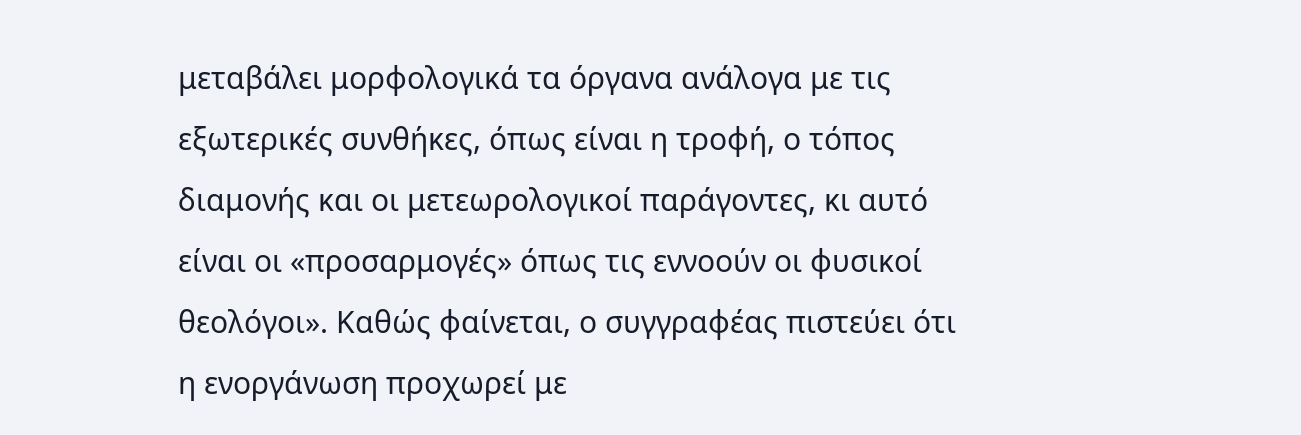μεταβάλει μορφολογικά τα όργανα ανάλογα με τις εξωτερικές συνθήκες, όπως είναι η τροφή, ο τόπος διαμονής και οι μετεωρολογικοί παράγοντες, κι αυτό είναι οι «προσαρμογές» όπως τις εννοούν οι φυσικοί θεολόγοι». Καθώς φαίνεται, ο συγγραφέας πιστεύει ότι η ενοργάνωση προχωρεί με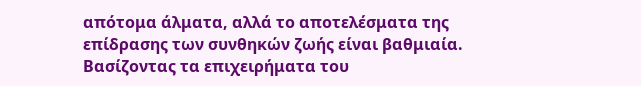απότομα άλματα, αλλά το αποτελέσματα της επίδρασης των συνθηκών ζωής είναι βαθμιαία. Βασίζοντας τα επιχειρήματα του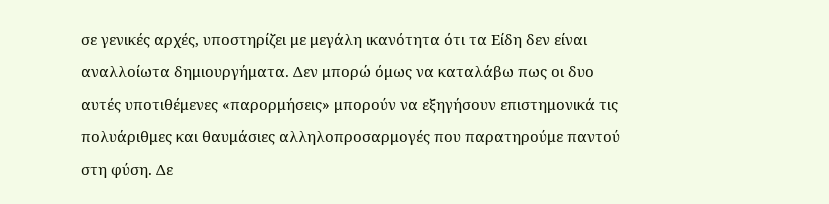σε γενικές αρχές, υποστηρίζει με μεγάλη ικανότητα ότι τα Είδη δεν είναι αναλλοίωτα δημιουργήματα. Δεν μπορώ όμως να καταλάβω πως οι δυο αυτές υποτιθέμενες «παρορμήσεις» μπορούν να εξηγήσουν επιστημονικά τις πολυάριθμες και θαυμάσιες αλληλοπροσαρμογές που παρατηρούμε παντού στη φύση. Δε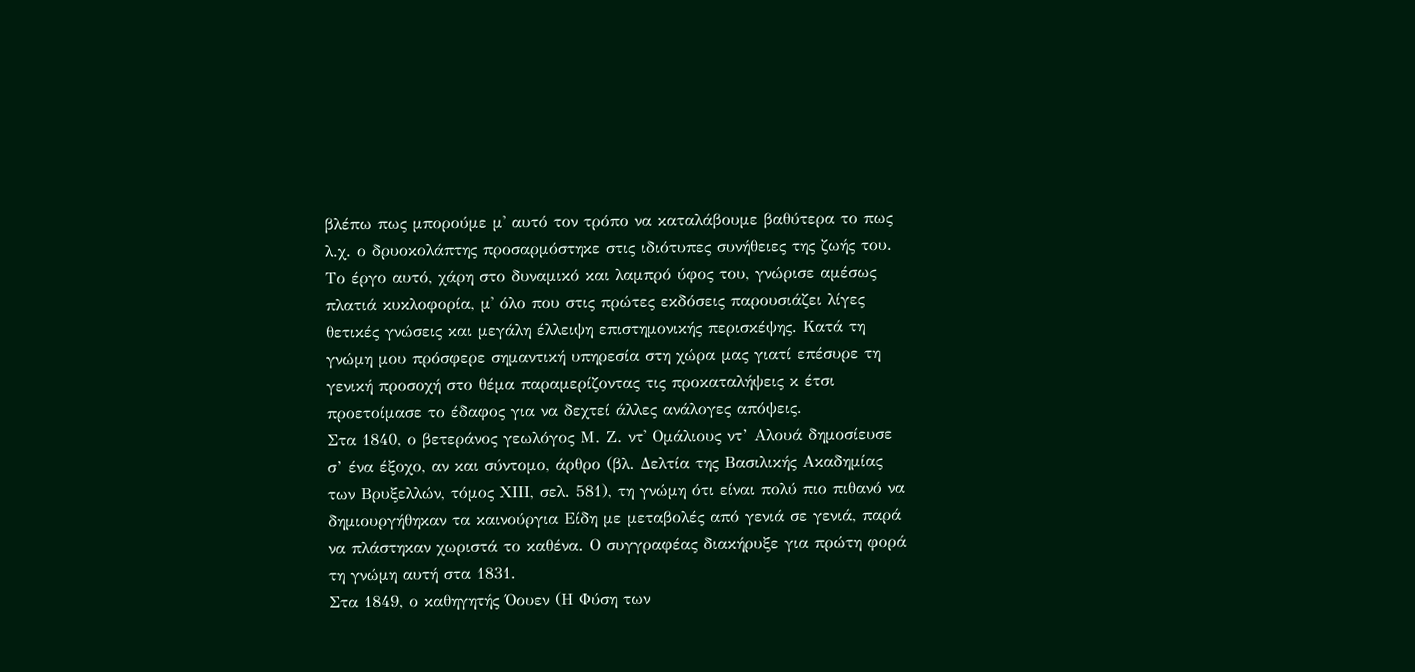βλέπω πως μπορούμε μ' αυτό τον τρόπο να καταλάβουμε βαθύτερα το πως λ.χ. ο δρυοκολάπτης προσαρμόστηκε στις ιδιότυπες συνήθειες της ζωής του. Το έργο αυτό, χάρη στο δυναμικό και λαμπρό ύφος του, γνώρισε αμέσως πλατιά κυκλοφορία, μ' όλο που στις πρώτες εκδόσεις παρουσιάζει λίγες θετικές γνώσεις και μεγάλη έλλειψη επιστημονικής περισκέψης. Κατά τη γνώμη μου πρόσφερε σημαντική υπηρεσία στη χώρα μας γιατί επέσυρε τη γενική προσοχή στο θέμα παραμερίζοντας τις προκαταλήψεις κ έτσι προετοίμασε το έδαφος για να δεχτεί άλλες ανάλογες απόψεις.
Στα 1840, ο βετεράνος γεωλόγος Μ. Ζ. ντ' Ομάλιους ντ’ Αλουά δημοσίευσε σ’ ένα έξοχο, αν και σύντομο, άρθρο (βλ. Δελτία της Βασιλικής Ακαδημίας των Βρυξελλών, τόμος ΧΙΙΙ, σελ. 581), τη γνώμη ότι είναι πολύ πιο πιθανό να δημιουργήθηκαν τα καινούργια Είδη με μεταβολές από γενιά σε γενιά, παρά να πλάστηκαν χωριστά το καθένα. Ο συγγραφέας διακήρυξε για πρώτη φορά τη γνώμη αυτή στα 1831.
Στα 1849, ο καθηγητής Όουεν (Η Φύση των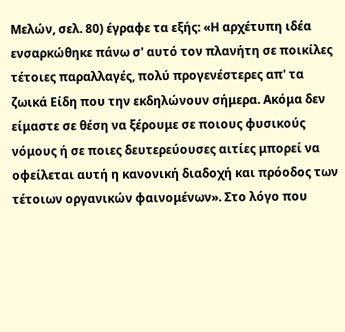Μελών, σελ. 80) έγραφε τα εξής: «Η αρχέτυπη ιδέα ενσαρκώθηκε πάνω σ' αυτό τον πλανήτη σε ποικίλες τέτοιες παραλλαγές, πολύ προγενέστερες απ' τα ζωικά Είδη που την εκδηλώνουν σήμερα. Ακόμα δεν είμαστε σε θέση να ξέρουμε σε ποιους φυσικούς νόμους ή σε ποιες δευτερεύουσες αιτίες μπορεί να οφείλεται αυτή η κανονική διαδοχή και πρόοδος των τέτοιων οργανικών φαινομένων». Στο λόγο που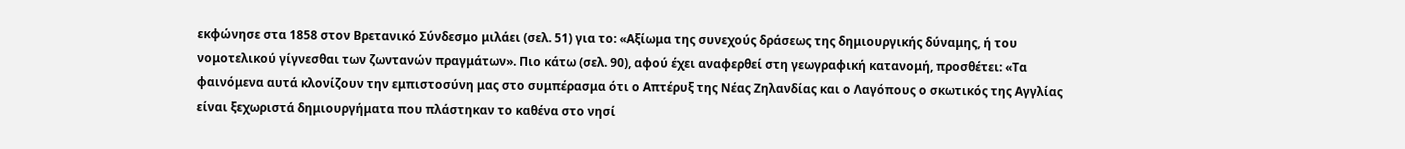εκφώνησε στα 1858 στον Βρετανικό Σύνδεσμο μιλάει (σελ. 51) για το: «Αξίωμα της συνεχούς δράσεως της δημιουργικής δύναμης, ή του νομοτελικού γίγνεσθαι των ζωντανών πραγμάτων». Πιο κάτω (σελ. 90), αφού έχει αναφερθεί στη γεωγραφική κατανομή, προσθέτει: «Τα φαινόμενα αυτά κλονίζουν την εμπιστοσύνη μας στο συμπέρασμα ότι ο Απτέρυξ της Νέας Ζηλανδίας και ο Λαγόπους ο σκωτικός της Αγγλίας είναι ξεχωριστά δημιουργήματα που πλάστηκαν το καθένα στο νησί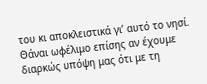του κι αποκλειστικά γι’ αυτό το νησί. Θάναι ωφέλιμο επίσης αν έχουμε διαρκώς υπόψη μας ότι με τη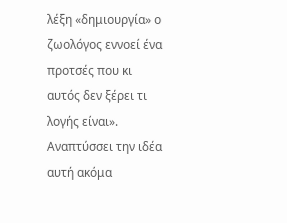λέξη «δημιουργία» ο ζωολόγος εννοεί ένα προτσές που κι αυτός δεν ξέρει τι λογής είναι». Αναπτύσσει την ιδέα αυτή ακόμα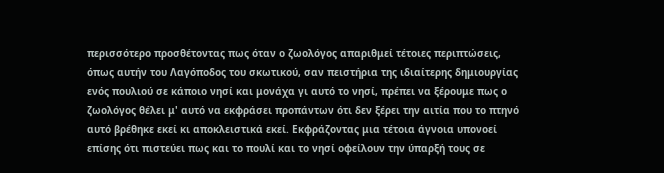περισσότερο προσθέτοντας πως όταν ο ζωολόγος απαριθμεί τέτοιες περιπτώσεις, όπως αυτήν του Λαγόποδος του σκωτικού, σαν πειστήρια της ιδιαίτερης δημιουργίας ενός πουλιού σε κάποιο νησί και μονάχα γι αυτό το νησί, πρέπει να ξέρουμε πως ο ζωολόγος θέλει μ' αυτό να εκφράσει προπάντων ότι δεν ξέρει την αιτία που το πτηνό αυτό βρέθηκε εκεί κι αποκλειστικά εκεί. Εκφράζοντας μια τέτοια άγνοια υπονοεί επίσης ότι πιστεύει πως και το πουλί και το νησί οφείλουν την ύπαρξή τους σε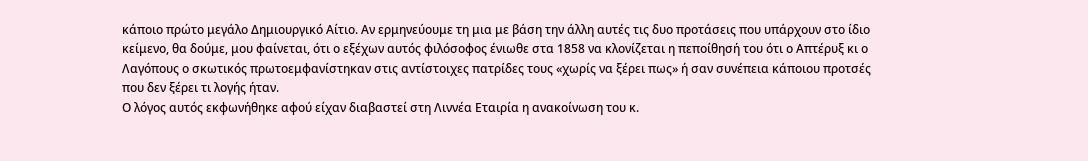κάποιο πρώτο μεγάλο Δημιουργικό Αίτιο. Αν ερμηνεύουμε τη μια με βάση την άλλη αυτές τις δυο προτάσεις που υπάρχουν στο ίδιο κείμενο, θα δούμε, μου φαίνεται, ότι ο εξέχων αυτός φιλόσοφος ένιωθε στα 1858 να κλονίζεται η πεποίθησή του ότι ο Απτέρυξ κι ο Λαγόπους ο σκωτικός πρωτοεμφανίστηκαν στις αντίστοιχες πατρίδες τους «χωρίς να ξέρει πως» ή σαν συνέπεια κάποιου προτσές που δεν ξέρει τι λογής ήταν.
Ο λόγος αυτός εκφωνήθηκε αφού είχαν διαβαστεί στη Λιννέα Εταιρία η ανακοίνωση του κ.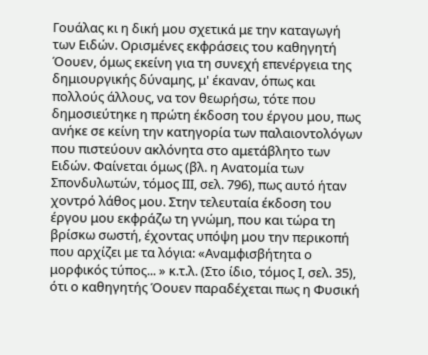Γουάλας κι η δική μου σχετικά με την καταγωγή των Ειδών. Ορισμένες εκφράσεις του καθηγητή Όουεν, όμως εκείνη για τη συνεχή επενέργεια της δημιουργικής δύναμης, μ' έκαναν, όπως και πολλούς άλλους, να τον θεωρήσω, τότε που δημοσιεύτηκε η πρώτη έκδοση του έργου μου, πως ανήκε σε κείνη την κατηγορία των παλαιοντολόγων που πιστεύουν ακλόνητα στο αμετάβλητο των Ειδών. Φαίνεται όμως (βλ. η Ανατομία των Σπονδυλωτών, τόμος ΙΙΙ, σελ. 796), πως αυτό ήταν χοντρό λάθος μου. Στην τελευταία έκδοση του έργου μου εκφράζω τη γνώμη, που και τώρα τη βρίσκω σωστή, έχοντας υπόψη μου την περικοπή που αρχίζει με τα λόγια: «Αναμφισβήτητα ο μορφικός τύπος... » κ.τ.λ. (Στο ίδιο, τόμος Ι, σελ. 35), ότι ο καθηγητής Όουεν παραδέχεται πως η Φυσική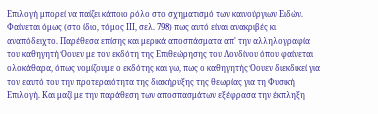Επιλογή μπορεί να παίζει κάποιο ρόλο στο σχηματισμό των καινούργιων Ειδών. Φαίνεται όμως (στο ίδιο, τόμος ΙΙΙ, σελ. 798) πως αυτό είναι ανακριβές κι αναπόδειχτο. Παρέθεσα επίσης και μερικά αποσπάσματα απ' την αλληλογραφία του καθηγητή Όουεν με τον εκδότη της Επιθεώρησης του Λονδίνου όπου φαίνεται ολοκάθαρα, όπως νομίζουμε ο εκδότης και γω, πως ο καθηγητής Όουεν διεκδικεί για τον εαυτό του την προτεραιότητα της διακήρυξης της θεωρίας για τη Φυσική Επιλογή. Και μαζί με την παράθεση των αποσπασμάτων εξέφρασα την έκπληξη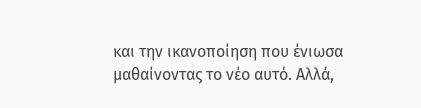και την ικανοποίηση που ένιωσα μαθαίνοντας το νέο αυτό. Αλλά,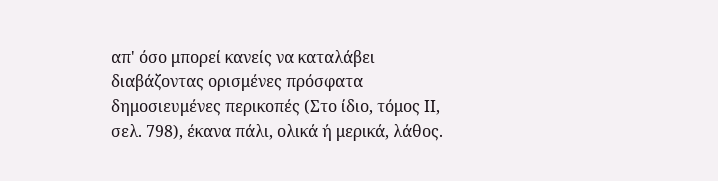απ' όσο μπορεί κανείς να καταλάβει διαβάζοντας ορισμένες πρόσφατα δημοσιευμένες περικοπές (Στο ίδιο, τόμος ΙΙ, σελ. 798), έκανα πάλι, ολικά ή μερικά, λάθος.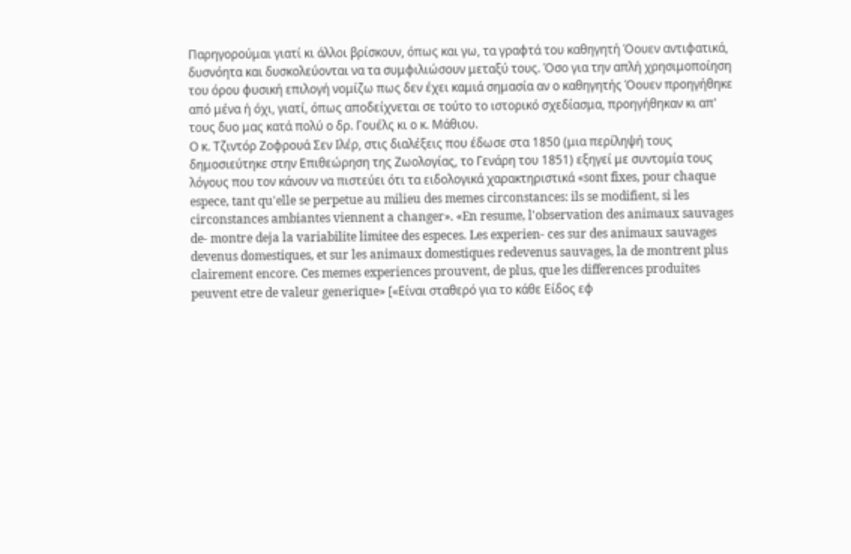Παρηγορούμαι γιατί κι άλλοι βρίσκουν, όπως και γω, τα γραφτά του καθηγητή Όουεν αντιφατικά, δυσνόητα και δυσκολεύονται να τα συμφιλιώσουν μεταξύ τους. Όσο για την απλή χρησιμοποίηση του όρου φυσική επιλογή νομίζω πως δεν έχει καμιά σημασία αν ο καθηγητής Όουεν προηγήθηκε από μένα ή όχι, γιατί, όπως αποδείχνεται σε τούτο το ιστορικό σχεδίασμα, προηγήθηκαν κι απ' τους δυο μας κατά πολύ ο δρ. Γουέλς κι ο κ. Μάθιου.
Ο κ. Τζιντόρ Ζοφρουά Σεν Ιλέρ, στις διαλέξεις που έδωσε στα 1850 (μια περίληψή τους δημοσιεύτηκε στην Επιθεώρηση της Ζωολογίας, το Γενάρη του 1851) εξηγεί με συντομία τους λόγους που τον κάνουν να πιστεύει ότι τα ειδολογικά χαρακτηριστικά «sont fixes, pour chaque espece, tant qu'elle se perpetue au milieu des memes circonstances: ils se modifient, si les circonstances ambiantes viennent a changer». «En resume, l'observation des animaux sauvages de- montre deja la variabilite limitee des especes. Les experien- ces sur des animaux sauvages devenus domestiques, et sur les animaux domestiques redevenus sauvages, la de montrent plus clairement encore. Ces memes experiences prouvent, de plus, que les differences produites peuvent etre de valeur generique» [«Είναι σταθερό για το κάθε Είδος εφ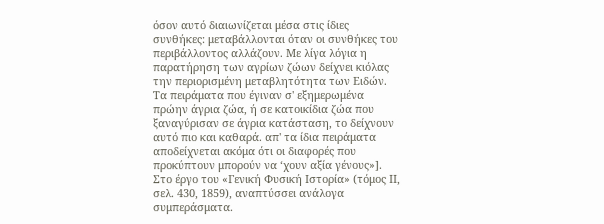όσον αυτό διαιωνίζεται μέσα στις ίδιες συνθήκες: μεταβάλλονται όταν οι συνθήκες του περιβάλλοντος αλλάζουν. Με λίγα λόγια η παρατήρηση των αγρίων ζώων δείχνει κιόλας την περιορισμένη μεταβλητότητα των Ειδών. Τα πειράματα που έγιναν σ' εξημερωμένα πρώην άγρια ζώα, ή σε κατοικίδια ζώα που ξαναγύρισαν σε άγρια κατάσταση, το δείχνουν αυτό πιο και καθαρά. απ' τα ίδια πειράματα αποδείχνεται ακόμα ότι οι διαφορές που προκύπτουν μπορούν να ‘χουν αξία γένους»]. Στο έργο του «Γενική Φυσική Ιστορία» (τόμος ΙΙ, σελ. 430, 1859), αναπτύσσει ανάλογα συμπεράσματα.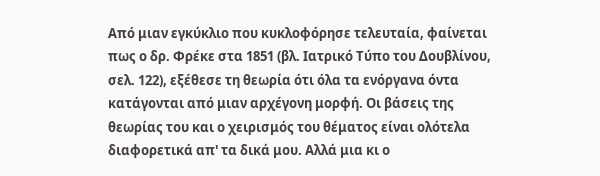Από μιαν εγκύκλιο που κυκλοφόρησε τελευταία, φαίνεται πως ο δρ. Φρέκε στα 1851 (βλ. Ιατρικό Τύπο του Δουβλίνου, σελ. 122), εξέθεσε τη θεωρία ότι όλα τα ενόργανα όντα κατάγονται από μιαν αρχέγονη μορφή. Οι βάσεις της θεωρίας του και ο χειρισμός του θέματος είναι ολότελα διαφορετικά απ' τα δικά μου. Αλλά μια κι ο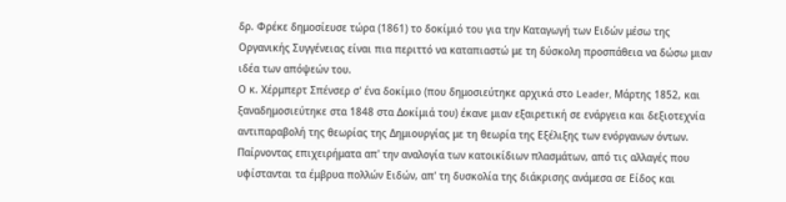δρ. Φρέκε δημοσίευσε τώρα (1861) το δοκίμιό του για την Καταγωγή των Ειδών μέσω της Οργανικής Συγγένειας είναι πια περιττό να καταπιαστώ με τη δύσκολη προσπάθεια να δώσω μιαν ιδέα των απόψεών του.
Ο κ. Χέρμπερτ Σπένσερ σ' ένα δοκίμιο (που δημοσιεύτηκε αρχικά στο Leader, Μάρτης 1852, και ξαναδημοσιεύτηκε στα 1848 στα Δοκίμιά του) έκανε μιαν εξαιρετική σε ενάργεια και δεξιοτεχνία αντιπαραβολή της θεωρίας της Δημιουργίας με τη θεωρία της Εξέλιξης των ενόργανων όντων. Παίρνοντας επιχειρήματα απ' την αναλογία των κατοικίδιων πλασμάτων, από τις αλλαγές που υφίστανται τα έμβρυα πολλών Ειδών, απ' τη δυσκολία της διάκρισης ανάμεσα σε Είδος και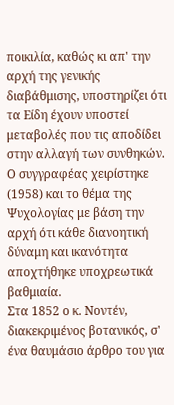ποικιλία, καθώς κι απ' την αρχή της γενικής διαβάθμισης, υποστηρίζει ότι τα Είδη έχουν υποστεί μεταβολές που τις αποδίδει στην αλλαγή των συνθηκών. Ο συγγραφέας χειρίστηκε (1958) και το θέμα της Ψυχολογίας με βάση την αρχή ότι κάθε διανοητική δύναμη και ικανότητα αποχτήθηκε υποχρεωτικά βαθμιαία.
Στα 1852 ο κ. Νοντέν, διακεκριμένος βοτανικός, σ' ένα θαυμάσιο άρθρο του για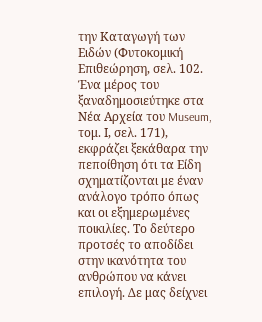την Καταγωγή των Ειδών (Φυτοκομική Επιθεώρηση, σελ. 102. Ένα μέρος του ξαναδημοσιεύτηκε στα Νέα Αρχεία του Museum, τομ. Ι, σελ. 171), εκφράζει ξεκάθαρα την πεποίθηση ότι τα Είδη σχηματίζονται με έναν ανάλογο τρόπο όπως και οι εξημερωμένες ποικιλίες. Το δεύτερο προτσές το αποδίδει στην ικανότητα του ανθρώπου να κάνει επιλογή. Δε μας δείχνει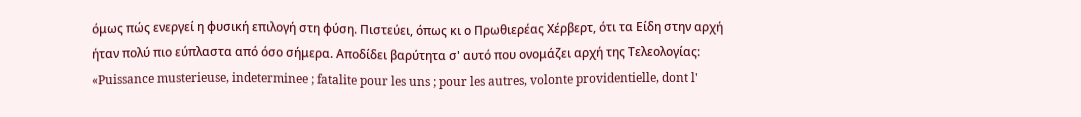όμως πώς ενεργεί η φυσική επιλογή στη φύση. Πιστεύει, όπως κι ο Πρωθιερέας Χέρβερτ, ότι τα Είδη στην αρχή ήταν πολύ πιο εύπλαστα από όσο σήμερα. Αποδίδει βαρύτητα σ' αυτό που ονομάζει αρχή της Τελεολογίας: «Puissance musterieuse, indeterminee ; fatalite pour les uns ; pour les autres, volonte providentielle, dont l'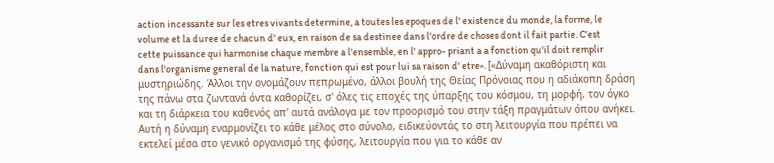action incessante sur les etres vivants determine, a toutes les epoques de l' existence du monde, la forme, le volume et la duree de chacun d' eux, en raison de sa destinee dans l'ordre de choses dont il fait partie. C'est cette puissance qui harmonise chaque membre a l'ensemble, en l' appro- priant a a fonction qu'il doit remplir dans l'organisme general de la nature, fonction qui est pour lui sa raison d' etre». [«Δύναμη ακαθόριστη και μυστηριώδης. Άλλοι την ονομάζουν πεπρωμένο, άλλοι βουλή της Θείας Πρόνοιας που η αδιάκοπη δράση της πάνω στα ζωντανά όντα καθορίζει, σ' όλες τις εποχές της ύπαρξης του κόσμου, τη μορφή, τον όγκο και τη διάρκεια του καθενός απ' αυτά ανάλογα με τον προορισμό του στην τάξη πραγμάτων όπου ανήκει. Αυτή η δύναμη εναρμονίζει το κάθε μέλος στο σύνολο, ειδικεύοντάς το στη λειτουργία που πρέπει να εκτελεί μέσα στο γενικό οργανισμό της φύσης, λειτουργία που για το κάθε αν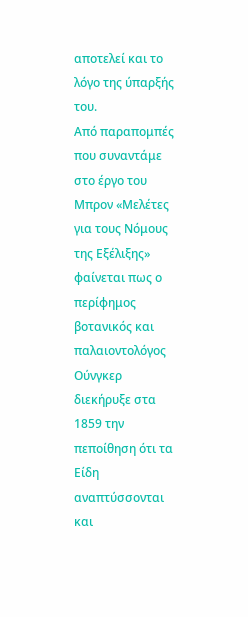αποτελεί και το λόγο της ύπαρξής του.
Από παραπομπές που συναντάμε στο έργο του Μπρον «Μελέτες για τους Νόμους της Εξέλιξης» φαίνεται πως ο περίφημος βοτανικός και παλαιοντολόγος Ούνγκερ διεκήρυξε στα 1859 την πεποίθηση ότι τα Είδη αναπτύσσονται και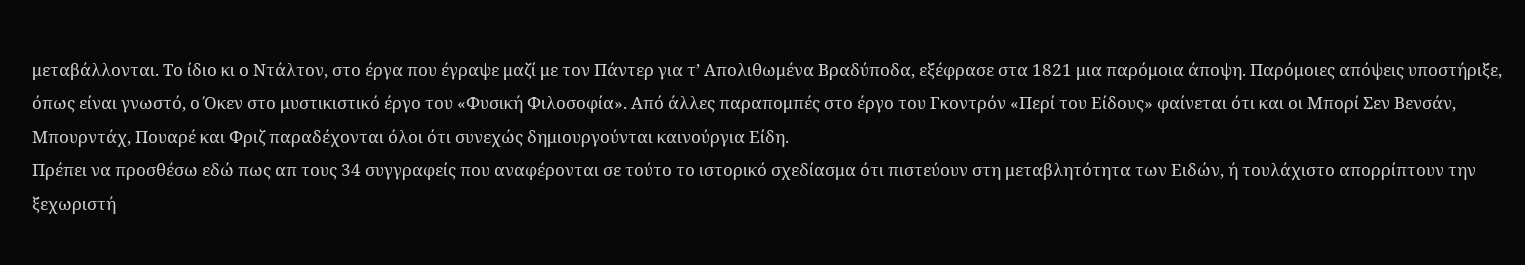μεταβάλλονται. Το ίδιο κι ο Ντάλτον, στο έργα που έγραψε μαζί με τον Πάντερ για τ’ Απολιθωμένα Βραδύποδα, εξέφρασε στα 1821 μια παρόμοια άποψη. Παρόμοιες απόψεις υποστήριξε, όπως είναι γνωστό, ο Όκεν στο μυστικιστικό έργο του «Φυσική Φιλοσοφία». Από άλλες παραπομπές στο έργο του Γκοντρόν «Περί του Είδους» φαίνεται ότι και οι Μπορί Σεν Βενσάν, Μπουρντάχ, Πουαρέ και Φριζ παραδέχονται όλοι ότι συνεχώς δημιουργούνται καινούργια Είδη.
Πρέπει να προσθέσω εδώ πως απ τους 34 συγγραφείς που αναφέρονται σε τούτο το ιστορικό σχεδίασμα ότι πιστεύουν στη μεταβλητότητα των Ειδών, ή τουλάχιστο απορρίπτουν την ξεχωριστή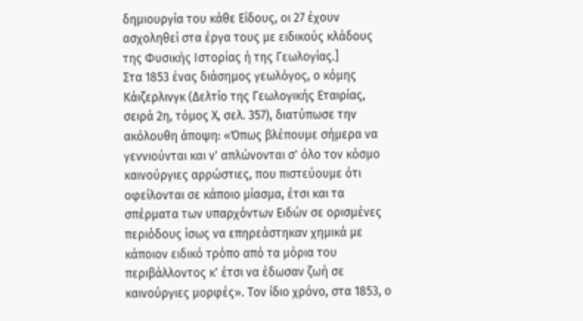δημιουργία του κάθε Είδους, οι 27 έχουν ασχοληθεί στα έργα τους με ειδικούς κλάδους της Φυσικής Ιστορίας ή της Γεωλογίας.]
Στα 1853 ένας διάσημος γεωλόγος, ο κόμης Κάιζερλινγκ (Δελτίο της Γεωλογικής Εταιρίας, σειρά 2η, τόμος Χ, σελ. 357), διατύπωσε την ακόλουθη άποψη: «Όπως βλέπουμε σήμερα να γεννιούνται και ν' απλώνονται σ' όλο τον κόσμο καινούργιες αρρώστιες, που πιστεύουμε ότι οφείλονται σε κάποιο μίασμα, έτσι και τα σπέρματα των υπαρχόντων Ειδών σε ορισμένες περιόδους ίσως να επηρεάστηκαν χημικά με κάποιον ειδικό τρόπο από τα μόρια του περιβάλλοντος κ' έτσι να έδωσαν ζωή σε καινούργιες μορφές». Τον ίδιο χρόνο, στα 1853, ο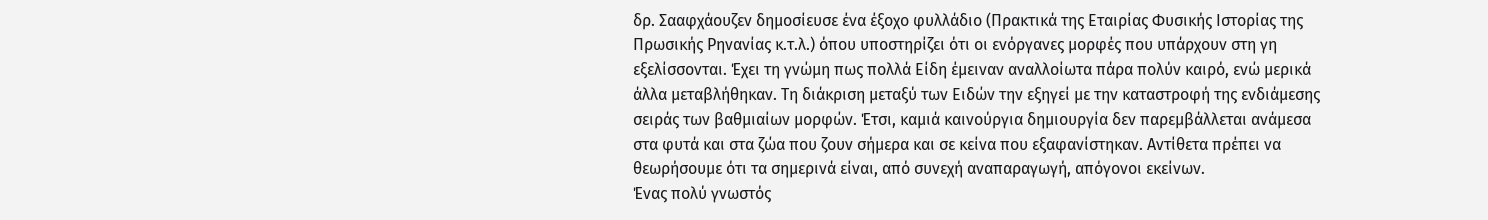δρ. Σααφχάουζεν δημοσίευσε ένα έξοχο φυλλάδιο (Πρακτικά της Εταιρίας Φυσικής Ιστορίας της Πρωσικής Ρηνανίας κ.τ.λ.) όπου υποστηρίζει ότι οι ενόργανες μορφές που υπάρχουν στη γη εξελίσσονται. Έχει τη γνώμη πως πολλά Είδη έμειναν αναλλοίωτα πάρα πολύν καιρό, ενώ μερικά άλλα μεταβλήθηκαν. Τη διάκριση μεταξύ των Ειδών την εξηγεί με την καταστροφή της ενδιάμεσης σειράς των βαθμιαίων μορφών. Έτσι, καμιά καινούργια δημιουργία δεν παρεμβάλλεται ανάμεσα στα φυτά και στα ζώα που ζουν σήμερα και σε κείνα που εξαφανίστηκαν. Αντίθετα πρέπει να θεωρήσουμε ότι τα σημερινά είναι, από συνεχή αναπαραγωγή, απόγονοι εκείνων.
Ένας πολύ γνωστός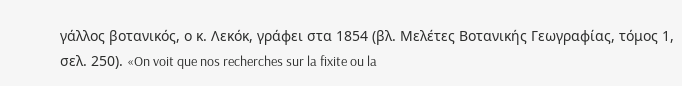γάλλος βοτανικός, ο κ. Λεκόκ, γράφει στα 1854 (βλ. Μελέτες Βοτανικής Γεωγραφίας, τόμος 1, σελ. 250). «On voit que nos recherches sur la fixite ou la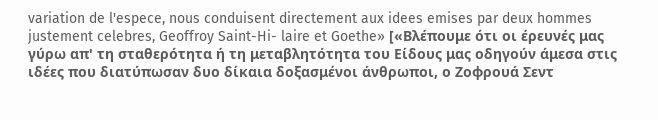variation de l'espece, nous conduisent directement aux idees emises par deux hommes justement celebres, Geoffroy Saint-Hi- laire et Goethe» [«Βλέπουμε ότι οι έρευνές μας γύρω απ' τη σταθερότητα ή τη μεταβλητότητα του Είδους μας οδηγούν άμεσα στις ιδέες που διατύπωσαν δυο δίκαια δοξασμένοι άνθρωποι, ο Ζοφρουά Σεντ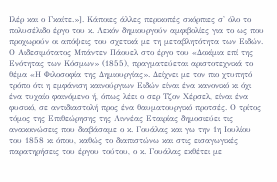Ιλέρ και ο Γκαίτε.»]. Κάποιες άλλες περικοπές σκόρπιες σ' όλο το πολυσέλιδο έργο του κ. Λεκόν δημιουργούν αμφιβολίες για το ως που προχωρούν οι απόψεις του σχετικά με τη μεταβλητότητα των Ειδών.
Ο Αιδεσιμότατος Μπάντεν Πάουελ στο έργο του «Δοκίμια επί της Ενότητας των Κόσμων» (1855), πραγματεύεται αριστοτεχνικά το θέμα «Η Φιλοσοφία της Δημιουργίας». Δείχνει με τον πιο χτυπητό τρόπο ότι η εμφάνιση καινούργιων Ειδών είναι ένα κανονικό κι όχι ένα τυχαίο φαινόμενο ή, όπως λέει ο σερ Τζον Χέρσελ, είναι ένα φυσικό, σε αντιδιαστολή προς ένα θαυματουργικό προτσές. Ο τρίτος τόμος της Επιθεώρησης της Λιννέας Εταιρίας δημοσιεύει τις ανακοινώσεις που διαβάσαμε ο κ. Γουάλας και γω την 1η Ιουλίου του 1858 κι όπου, καθώς το διαπιστώνω και στις εισαγωγικές παρατηρήσεις του έργου τούτου, ο κ. Γουάλας εκθέτει με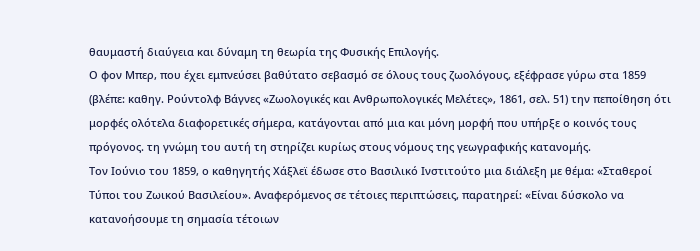θαυμαστή διαύγεια και δύναμη τη θεωρία της Φυσικής Επιλογής.
Ο φον Μπερ, που έχει εμπνεύσει βαθύτατο σεβασμό σε όλους τους ζωολόγους, εξέφρασε γύρω στα 1859 (βλέπε: καθηγ. Ρούντολφ Βάγνες «Ζωολογικές και Ανθρωπολογικές Μελέτες», 1861, σελ. 51) την πεποίθηση ότι μορφές ολότελα διαφορετικές σήμερα, κατάγονται από μια και μόνη μορφή που υπήρξε ο κοινός τους πρόγονος. τη γνώμη του αυτή τη στηρίζει κυρίως στους νόμους της γεωγραφικής κατανομής.
Τον Ιούνιο του 1859, ο καθηγητής Χάξλεϊ έδωσε στο Βασιλικό Ινστιτούτο μια διάλεξη με θέμα: «Σταθεροί Τύποι του Ζωικού Βασιλείου». Αναφερόμενος σε τέτοιες περιπτώσεις, παρατηρεί: «Είναι δύσκολο να κατανοήσουμε τη σημασία τέτοιων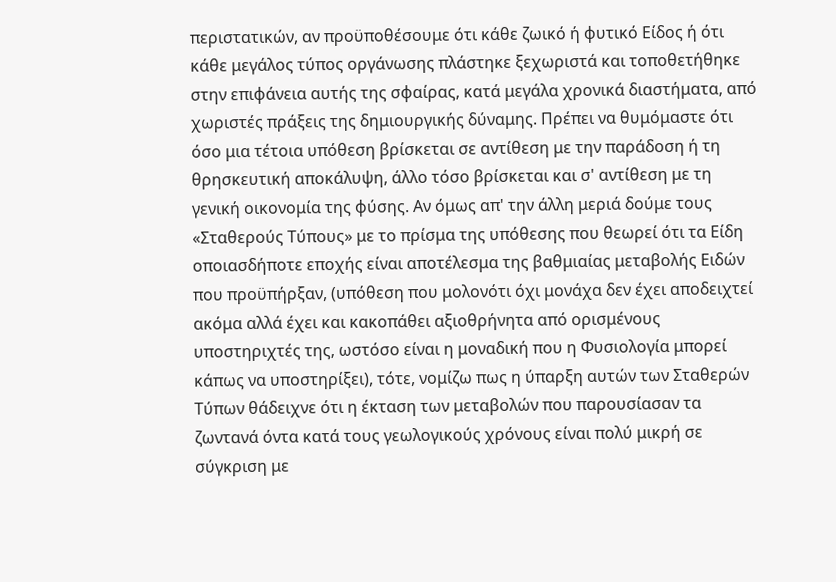περιστατικών, αν προϋποθέσουμε ότι κάθε ζωικό ή φυτικό Είδος ή ότι κάθε μεγάλος τύπος οργάνωσης πλάστηκε ξεχωριστά και τοποθετήθηκε στην επιφάνεια αυτής της σφαίρας, κατά μεγάλα χρονικά διαστήματα, από χωριστές πράξεις της δημιουργικής δύναμης. Πρέπει να θυμόμαστε ότι όσο μια τέτοια υπόθεση βρίσκεται σε αντίθεση με την παράδοση ή τη θρησκευτική αποκάλυψη, άλλο τόσο βρίσκεται και σ' αντίθεση με τη γενική οικονομία της φύσης. Αν όμως απ' την άλλη μεριά δούμε τους «Σταθερούς Τύπους» με το πρίσμα της υπόθεσης που θεωρεί ότι τα Είδη οποιασδήποτε εποχής είναι αποτέλεσμα της βαθμιαίας μεταβολής Ειδών που προϋπήρξαν, (υπόθεση που μολονότι όχι μονάχα δεν έχει αποδειχτεί ακόμα αλλά έχει και κακοπάθει αξιοθρήνητα από ορισμένους υποστηριχτές της, ωστόσο είναι η μοναδική που η Φυσιολογία μπορεί κάπως να υποστηρίξει), τότε, νομίζω πως η ύπαρξη αυτών των Σταθερών Τύπων θάδειχνε ότι η έκταση των μεταβολών που παρουσίασαν τα ζωντανά όντα κατά τους γεωλογικούς χρόνους είναι πολύ μικρή σε σύγκριση με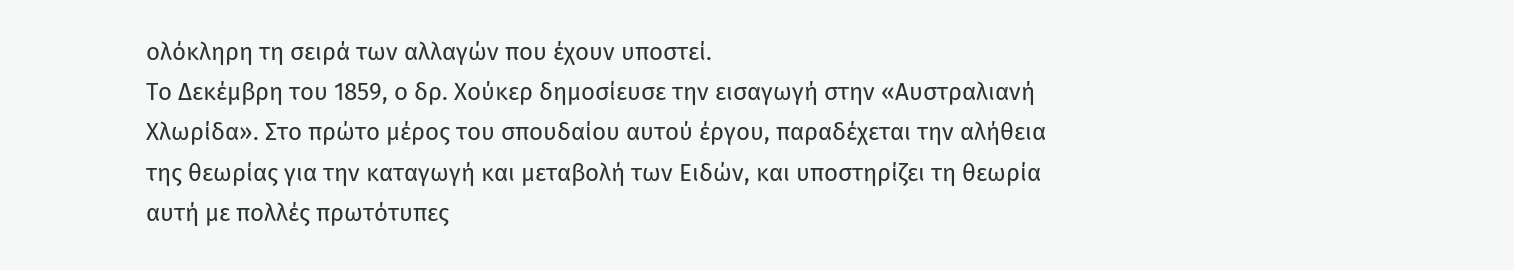ολόκληρη τη σειρά των αλλαγών που έχουν υποστεί.
Το Δεκέμβρη του 1859, ο δρ. Χούκερ δημοσίευσε την εισαγωγή στην «Αυστραλιανή Χλωρίδα». Στο πρώτο μέρος του σπουδαίου αυτού έργου, παραδέχεται την αλήθεια της θεωρίας για την καταγωγή και μεταβολή των Ειδών, και υποστηρίζει τη θεωρία αυτή με πολλές πρωτότυπες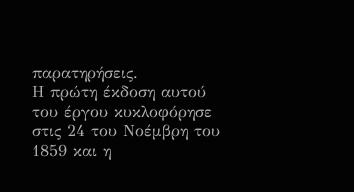παρατηρήσεις.
Η πρώτη έκδοση αυτού του έργου κυκλοφόρησε στις 24 του Νοέμβρη του 1859 και η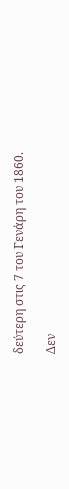δεύτερη στις 7 του Γενάρη του 1860.

Δεν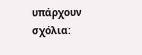υπάρχουν σχόλια: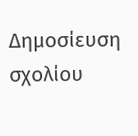Δημοσίευση σχολίου